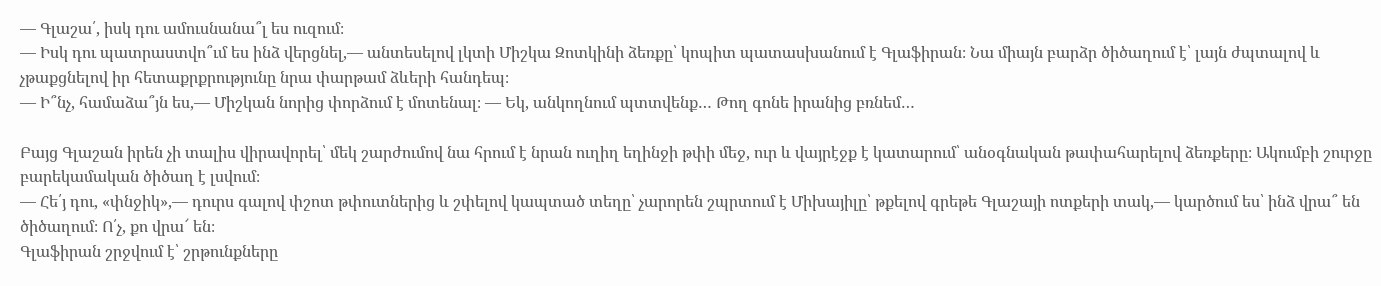— Գլաշա՛, իսկ դու ամուսնանա՞լ ես ուզում։
— Իսկ դու պատրաստվո՞ւմ ես ինձ վերցնել,— անտեսելով լկտի Միշկա Զոտկինի ձեռքը՝ կոպիտ պատասխանում է Գլաֆիրան։ Նա միայն բարձր ծիծաղում է՝ լայն ժպտալով և չթաքցնելով իր հետաքրքրությունը նրա փարթամ ձևերի հանդեպ։
— Ի՞նչ, համաձա՞յն ես,— Միշկան նորից փորձում է մոտենալ։ — Եկ, անկողնում պտտվենք… Թող գոնե իրանից բռնեմ…

Բայց Գլաշան իրեն չի տալիս վիրավորել՝ մեկ շարժումով նա հրում է նրան ուղիղ եղինջի թփի մեջ, ուր և վայրէջք է կատարում՝ անօգնական թափահարելով ձեռքերը։ Ակումբի շուրջը բարեկամական ծիծաղ է լսվում։
— Հե՛յ դու, «փնջիկ»,— դուրս գալով փշոտ թփուտներից և շփելով կապտած տեղը՝ չարորեն շպրտում է Միխայիլը՝ թքելով գրեթե Գլաշայի ոտքերի տակ,— կարծում ես՝ ինձ վրա՞ են ծիծաղում։ Ո՛չ, քո վրա՜ են։
Գլաֆիրան շրջվում է՝ շրթունքները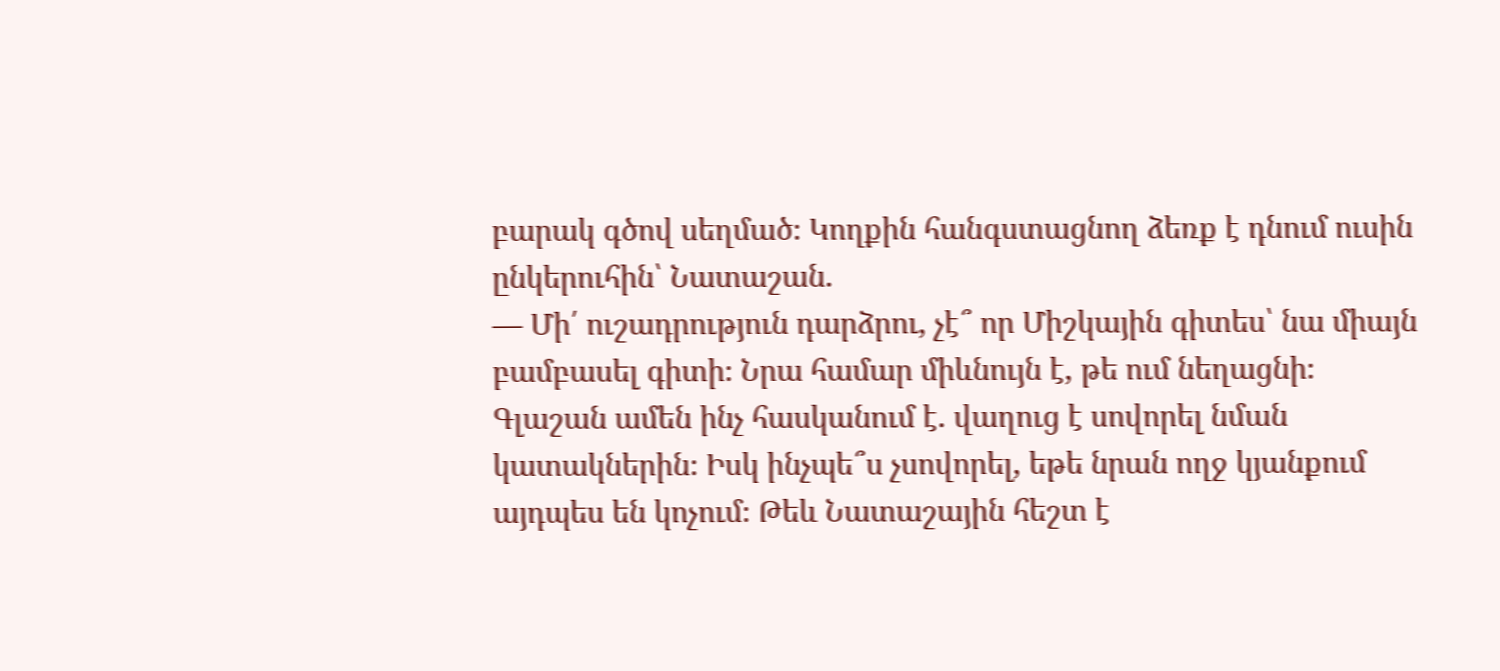բարակ գծով սեղմած։ Կողքին հանգստացնող ձեռք է դնում ուսին ընկերուհին՝ Նատաշան.
— Մի՛ ուշադրություն դարձրու, չէ՞ որ Միշկային գիտես՝ նա միայն բամբասել գիտի։ Նրա համար միևնույն է, թե ում նեղացնի։
Գլաշան ամեն ինչ հասկանում է. վաղուց է սովորել նման կատակներին։ Իսկ ինչպե՞ս չսովորել, եթե նրան ողջ կյանքում այդպես են կոչում։ Թեև Նատաշային հեշտ է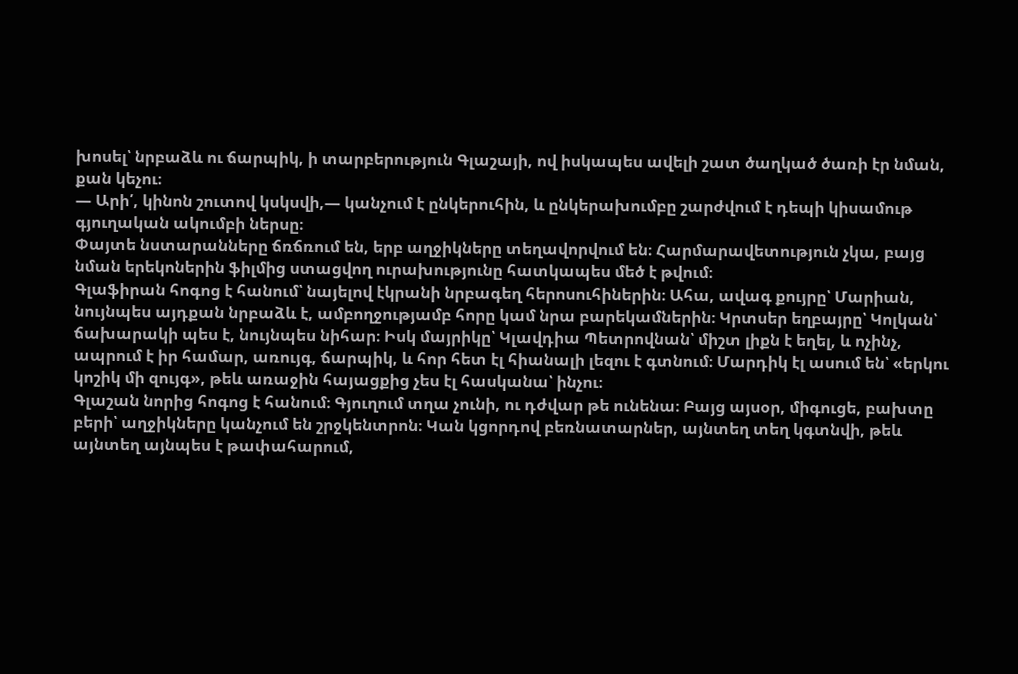խոսել՝ նրբաձև ու ճարպիկ, ի տարբերություն Գլաշայի, ով իսկապես ավելի շատ ծաղկած ծառի էր նման, քան կեչու։
— Արի՛, կինոն շուտով կսկսվի,— կանչում է ընկերուհին, և ընկերախումբը շարժվում է դեպի կիսամութ գյուղական ակումբի ներսը։
Փայտե նստարանները ճռճռում են, երբ աղջիկները տեղավորվում են։ Հարմարավետություն չկա, բայց նման երեկոներին ֆիլմից ստացվող ուրախությունը հատկապես մեծ է թվում։
Գլաֆիրան հոգոց է հանում՝ նայելով էկրանի նրբագեղ հերոսուհիներին։ Ահա, ավագ քույրը՝ Մարիան, նույնպես այդքան նրբաձև է, ամբողջությամբ հորը կամ նրա բարեկամներին։ Կրտսեր եղբայրը՝ Կոլկան՝ ճախարակի պես է, նույնպես նիհար։ Իսկ մայրիկը՝ Կլավդիա Պետրովնան՝ միշտ լիքն է եղել, և ոչինչ, ապրում է իր համար, առույգ, ճարպիկ, և հոր հետ էլ հիանալի լեզու է գտնում։ Մարդիկ էլ ասում են՝ «երկու կոշիկ մի զույգ», թեև առաջին հայացքից չես էլ հասկանա՝ ինչու։
Գլաշան նորից հոգոց է հանում։ Գյուղում տղա չունի, ու դժվար թե ունենա։ Բայց այսօր, միգուցե, բախտը բերի՝ աղջիկները կանչում են շրջկենտրոն։ Կան կցորդով բեռնատարներ, այնտեղ տեղ կգտնվի, թեև այնտեղ այնպես է թափահարում,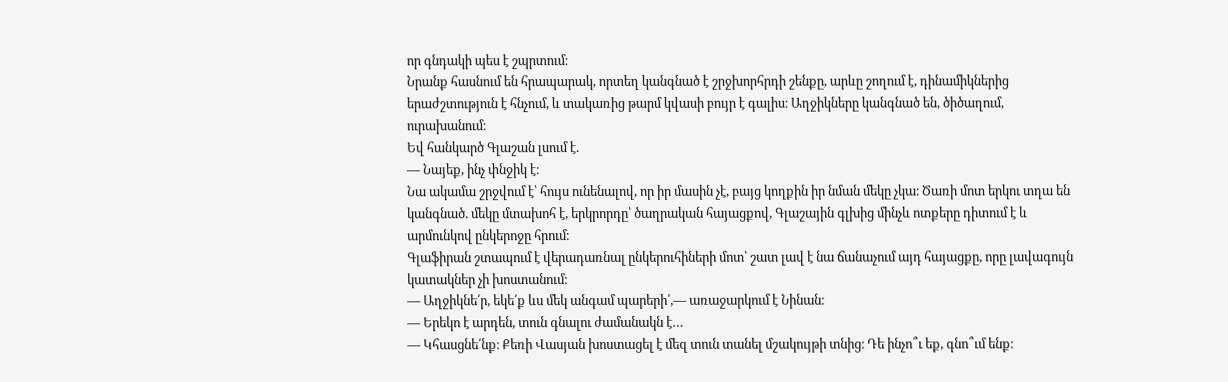որ գնդակի պես է շպրտում։
Նրանք հասնում են հրապարակ, որտեղ կանգնած է շրջխորհրդի շենքը, արևը շողում է, դինամիկներից երաժշտություն է հնչում, և տակառից թարմ կվասի բույր է գալիս։ Աղջիկները կանգնած են, ծիծաղում, ուրախանում։
Եվ հանկարծ Գլաշան լսում է.
— Նայեք, ինչ փնջիկ է։
Նա ակամա շրջվում է՝ հույս ունենալով, որ իր մասին չէ, բայց կողքին իր նման մեկը չկա։ Ծառի մոտ երկու տղա են կանգնած. մեկը մտախոհ է, երկրորդը՝ ծաղրական հայացքով, Գլաշային գլխից մինչև ոտքերը դիտում է և արմունկով ընկերոջը հրում։
Գլաֆիրան շտապում է վերադառնալ ընկերուհիների մոտ՝ շատ լավ է նա ճանաչում այդ հայացքը, որը լավագույն կատակներ չի խոստանում։
— Աղջիկնե՛ր, եկե՛ք ևս մեկ անգամ պարերի՛,— առաջարկում է Նինան։
— Երեկո է արդեն, տուն գնալու ժամանակն է…
— Կհասցնե՛նք։ Քեռի Վասյան խոստացել է մեզ տուն տանել մշակույթի տնից։ Դե ինչո՞ւ եք, գնո՞ւմ ենք։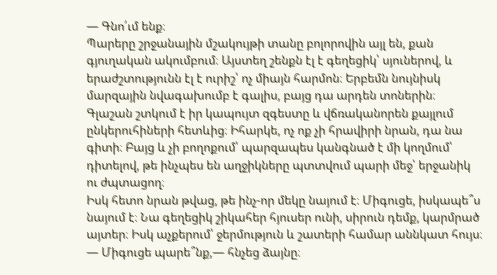— Գնո՛ւմ ենք։
Պարերը շրջանային մշակույթի տանը բոլորովին այլ են, քան գյուղական ակումբում։ Այստեղ շենքն էլ է գեղեցիկ՝ սյուներով, և երաժշտությունն էլ է ուրիշ՝ ոչ միայն հարմոն։ Երբեմն նույնիսկ մարզային նվագախումբ է գալիս, բայց դա արդեն տոներին։
Գլաշան շտկում է իր կապույտ զգեստը և վճռականորեն քայլում ընկերուհիների հետևից։ Իհարկե, ոչ ոք չի հրավիրի նրան, դա նա գիտի։ Բայց և չի բողոքում՝ պարզապես կանգնած է մի կողմում՝ դիտելով, թե ինչպես են աղջիկները պտտվում պարի մեջ՝ երջանիկ ու ժպտացող։
Իսկ հետո նրան թվաց, թե ինչ-որ մեկը նայում է։ Միգուցե, իսկապե՞ս նայում է։ Նա գեղեցիկ շիկահեր հյուսեր ունի, սիրուն դեմք, կարմրած այտեր։ Իսկ աչքերում՝ ջերմություն և շատերի համար աննկատ հույս։
— Միգուցե պարե՞նք,— հնչեց ձայնը։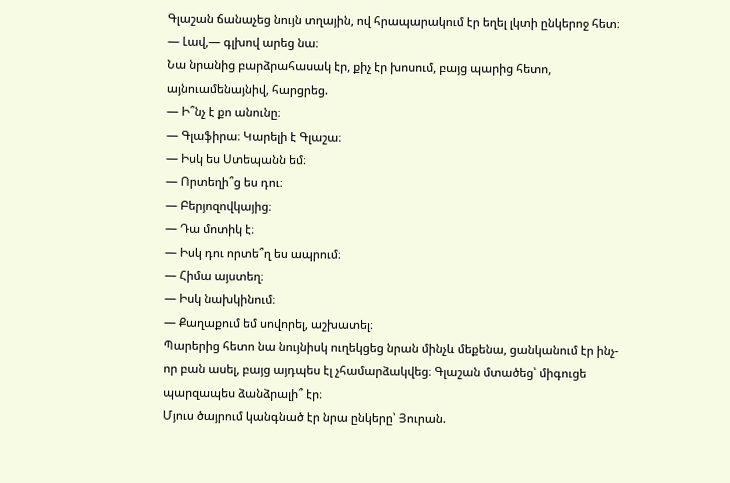Գլաշան ճանաչեց նույն տղային, ով հրապարակում էր եղել լկտի ընկերոջ հետ։
— Լավ,— գլխով արեց նա։
Նա նրանից բարձրահասակ էր, քիչ էր խոսում, բայց պարից հետո, այնուամենայնիվ, հարցրեց.
— Ի՞նչ է քո անունը։
— Գլաֆիրա։ Կարելի է Գլաշա։
— Իսկ ես Ստեպանն եմ։
— Որտեղի՞ց ես դու։
— Բերյոզովկայից։
— Դա մոտիկ է։
— Իսկ դու որտե՞ղ ես ապրում։
— Հիմա այստեղ։
— Իսկ նախկինում։
— Քաղաքում եմ սովորել, աշխատել։
Պարերից հետո նա նույնիսկ ուղեկցեց նրան մինչև մեքենա, ցանկանում էր ինչ-որ բան ասել, բայց այդպես էլ չհամարձակվեց։ Գլաշան մտածեց՝ միգուցե պարզապես ձանձրալի՞ էր։
Մյուս ծայրում կանգնած էր նրա ընկերը՝ Յուրան.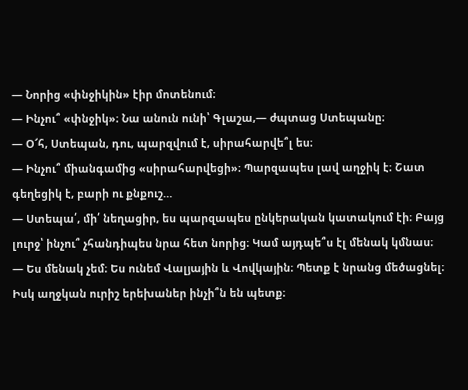— Նորից «փնջիկին» էիր մոտենում։
— Ինչու՞ «փնջիկ»։ Նա անուն ունի՝ Գլաշա,— ժպտաց Ստեպանը։
— Օ՜հ, Ստեպան, դու, պարզվում է, սիրահարվե՞լ ես։
— Ինչու՞ միանգամից «սիրահարվեցի»։ Պարզապես լավ աղջիկ է։ Շատ գեղեցիկ է, բարի ու քնքուշ…
— Ստեպա՛, մի՛ նեղացիր, ես պարզապես ընկերական կատակում էի։ Բայց լուրջ՝ ինչու՞ չհանդիպես նրա հետ նորից։ Կամ այդպե՞ս էլ մենակ կմնաս։
— Ես մենակ չեմ։ Ես ունեմ Վալյային և Վովկային։ Պետք է նրանց մեծացնել։ Իսկ աղջկան ուրիշ երեխաներ ինչի՞ն են պետք։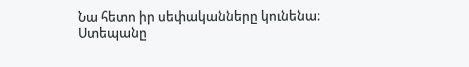Նա հետո իր սեփականները կունենա։
Ստեպանը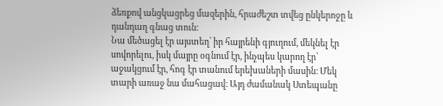ձեռքով անցկացրեց մազերին, հրաժեշտ տվեց ընկերոջը և դանդաղ գնաց տուն։
Նա մեծացել էր այստեղ՝ իր հայրենի գյուղում, մեկնել էր սովորելու, իսկ մայրը օգնում էր, ինչպես կարող էր՝ աջակցում էր, հոգ էր տանում երեխաների մասին։ Մեկ տարի առաջ նա մահացավ։ Այդ ժամանակ Ստեպանը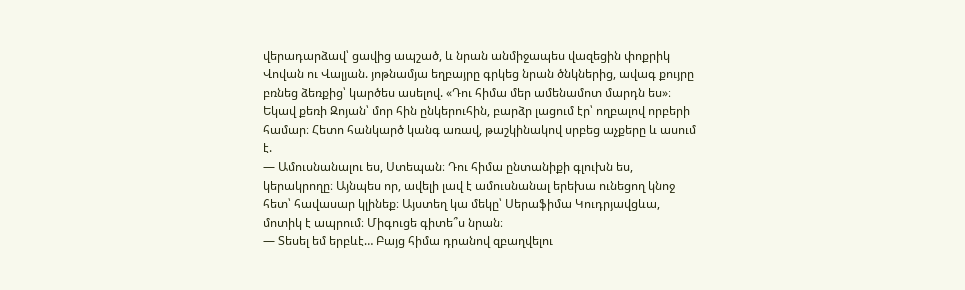վերադարձավ՝ ցավից ապշած, և նրան անմիջապես վազեցին փոքրիկ Վովան ու Վալյան. յոթնամյա եղբայրը գրկեց նրան ծնկներից, ավագ քույրը բռնեց ձեռքից՝ կարծես ասելով. «Դու հիմա մեր ամենամոտ մարդն ես»։
Եկավ քեռի Զոյան՝ մոր հին ընկերուհին, բարձր լացում էր՝ ողբալով որբերի համար։ Հետո հանկարծ կանգ առավ, թաշկինակով սրբեց աչքերը և ասում է.
— Ամուսնանալու ես, Ստեպան։ Դու հիմա ընտանիքի գլուխն ես, կերակրողը։ Այնպես որ, ավելի լավ է ամուսնանալ երեխա ունեցող կնոջ հետ՝ հավասար կլինեք։ Այստեղ կա մեկը՝ Սերաֆիմա Կուդրյավցևա, մոտիկ է ապրում։ Միգուցե գիտե՞ս նրան։
— Տեսել եմ երբևէ… Բայց հիմա դրանով զբաղվելու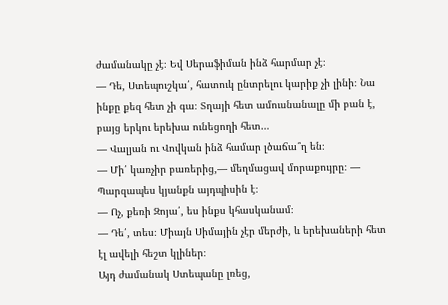ժամանակը չէ։ Եվ Սերաֆիման ինձ հարմար չէ։
— Դե, Ստեպուշկա՛, հատուկ ընտրելու կարիք չի լինի։ Նա ինքը քեզ հետ չի գա։ Տղայի հետ ամուսնանալը մի բան է, բայց երկու երեխա ունեցողի հետ…
— Վալյան ու Վովկան ինձ համար լծաճա՞ղ են։
— Մի՛ կառչիր բառերից,— մեղմացավ մորաքույրը։ — Պարզապես կյանքն այդպիսին է։
— Ոչ, քեռի Զոյա՛, ես ինքս կհասկանամ։
— Դե՛, տես։ Միայն Սիմային չէր մերժի, և երեխաների հետ էլ ավելի հեշտ կլիներ։
Այդ ժամանակ Ստեպանը լռեց,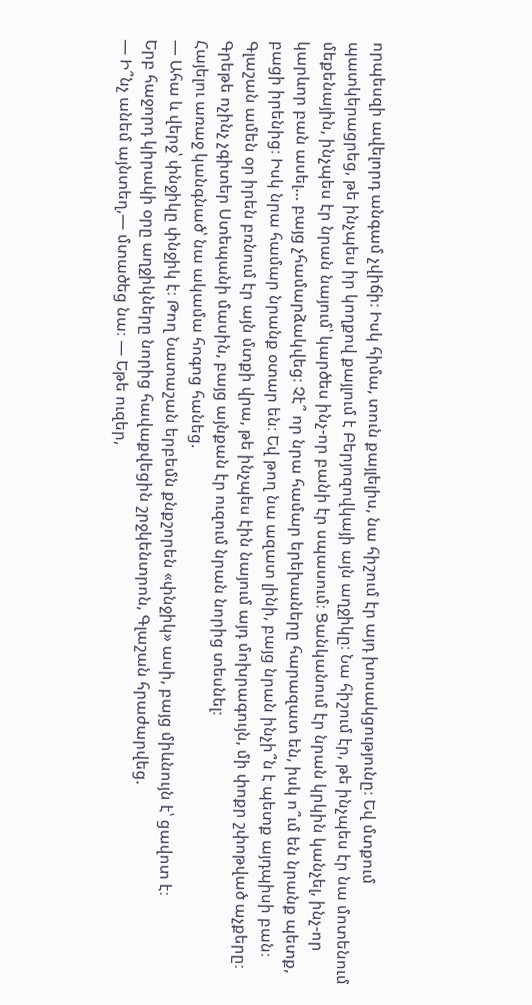որպեսզի ավելորդ անգամ չվիճի։ Իսկ հիմա, տուն քայլելիս, նա հիշում էր այդ խոսակցությունը։ Եվ մտքում պատկերացրեց, թե ինչպես իր կողքով քայլում է Բերյոզովկայի այն աղջիկը։ Նա հիշում էր, թե ինչպես էր նա մոտենում մեքենային, ինչպես էր նրան նայում՝ կարծես ինչ-որ բանի էր սպասում։ Ցանկանում էր նրան կրկին կանչել, ինչ-որ կարևոր բան ասել… բայց չհամարձակվեց։ Չէ՞ որ նրա համար երեխաները հարազատ են, իսկ ո՞ւմ են նրանք պետք, բացի իրենից։ Իսկ նրա համար նրանք օտար են։ Եվ թող նա ազատ լինի, բայց նրան ինչի՞ն է պետք այդպիսի բան։
Գլաշան ամեն օր իրեն բռնում էր այն մտքի վրա, թե ինչպես էին նայում այդ մոխրագույն, մի փոքր շփոթված աչքերը։ Գրեթե ոչինչ չգիտեր Ստեպանի մասին, բայց այնքան էր ուզում նրան նորից տեսնել։
Հայելու առաջ կանգնած՝ նա ակամա հոգոց հանեց.
— Ահա և վերջ՝ փնջիկը փնջիկ է։ Թող Նատաշան երբեմն քնքշորեն «փնջիկ» ասի, բայց միևնույն է՝ ցավոտ է։
Երբ հաջորդ կիրակի օրը աղջիկները նորից հավաքվեցին շրջկենտրոն, Գլաշան հրաժարվեց.
— Ի՞նչ անեմ այնտեղ,— մտածեց նա։ — Եթե ուզեր,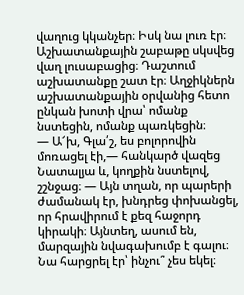վաղուց կկանչեր։ Իսկ նա լուռ էր։
Աշխատանքային շաբաթը սկսվեց վաղ լուսաբացից։ Դաշտում աշխատանքը շատ էր։ Աղջիկներն աշխատանքային օրվանից հետո ընկան խոտի վրա՝ ոմանք նստեցին, ոմանք պառկեցին։
— Ա՜խ, Գլա՛շ, ես բոլորովին մոռացել էի,— հանկարծ վազեց Նատալյա և, կողքին նստելով, շշնջաց։ — Այն տղան, որ պարերի ժամանակ էր, խնդրեց փոխանցել, որ հրավիրում է քեզ հաջորդ կիրակի։ Այնտեղ, ասում են, մարզային նվագախումբ է գալու։ Նա հարցրել էր՝ ինչու՞ չես եկել։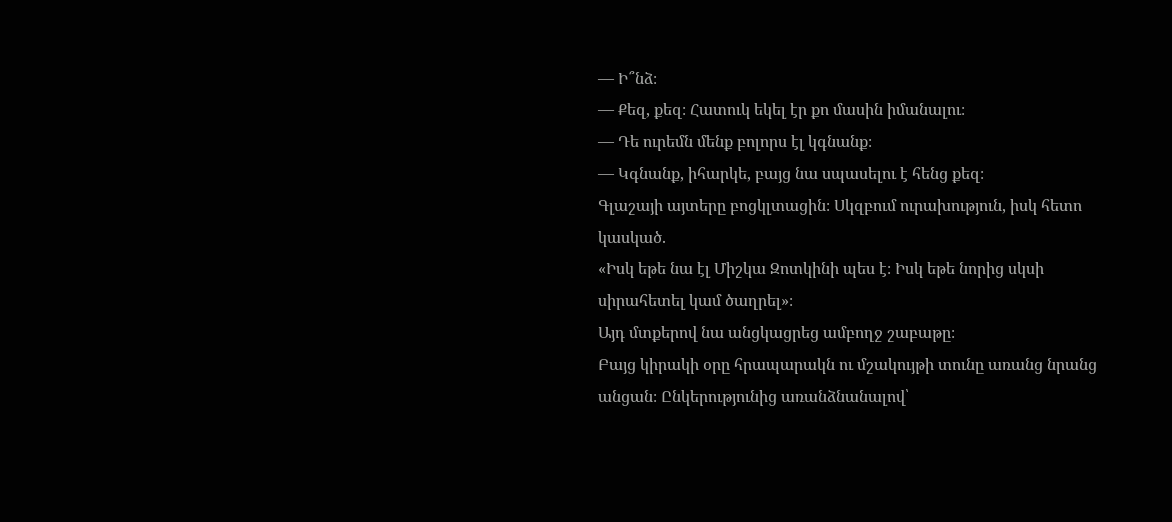— Ի՞նձ։
— Քեզ, քեզ։ Հատուկ եկել էր քո մասին իմանալու։
— Դե ուրեմն մենք բոլորս էլ կգնանք։
— Կգնանք, իհարկե, բայց նա սպասելու է հենց քեզ։
Գլաշայի այտերը բոցկլտացին։ Սկզբում ուրախություն, իսկ հետո կասկած.
«Իսկ եթե նա էլ Միշկա Զոտկինի պես է։ Իսկ եթե նորից սկսի սիրահետել կամ ծաղրել»։
Այդ մտքերով նա անցկացրեց ամբողջ շաբաթը։
Բայց կիրակի օրը հրապարակն ու մշակույթի տունը առանց նրանց անցան։ Ընկերությունից առանձնանալով՝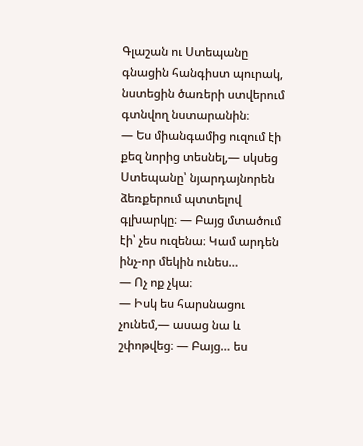Գլաշան ու Ստեպանը գնացին հանգիստ պուրակ, նստեցին ծառերի ստվերում գտնվող նստարանին։
— Ես միանգամից ուզում էի քեզ նորից տեսնել,— սկսեց Ստեպանը՝ նյարդայնորեն ձեռքերում պտտելով գլխարկը։ — Բայց մտածում էի՝ չես ուզենա։ Կամ արդեն ինչ-որ մեկին ունես…
— Ոչ ոք չկա։
— Իսկ ես հարսնացու չունեմ,— ասաց նա և շփոթվեց։ — Բայց… ես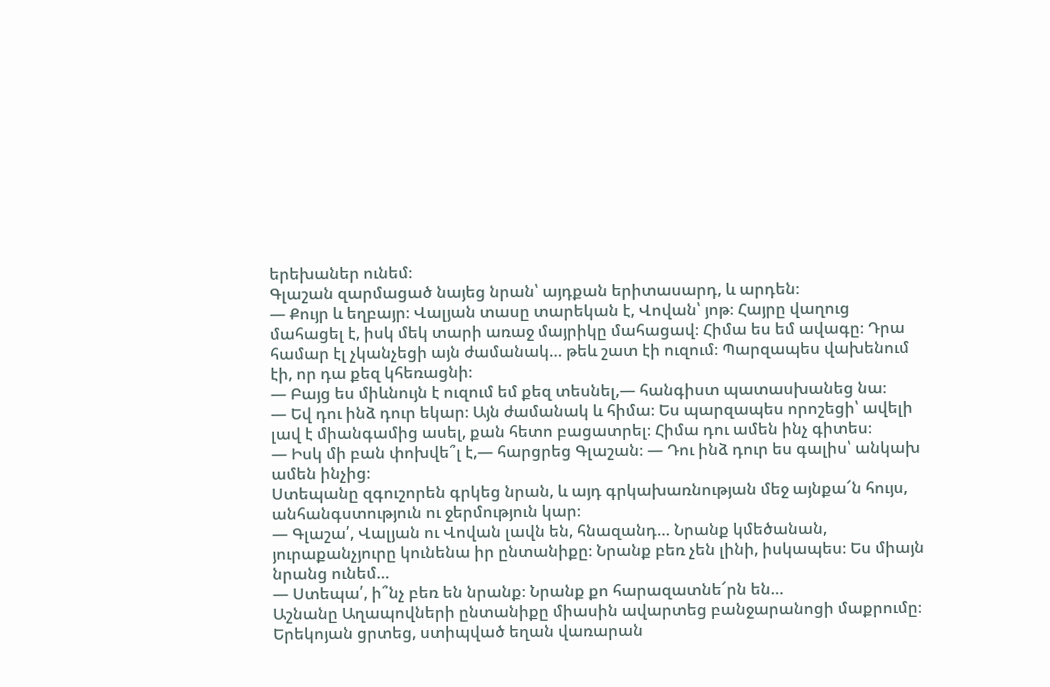երեխաներ ունեմ։
Գլաշան զարմացած նայեց նրան՝ այդքան երիտասարդ, և արդեն։
— Քույր և եղբայր։ Վալյան տասը տարեկան է, Վովան՝ յոթ։ Հայրը վաղուց մահացել է, իսկ մեկ տարի առաջ մայրիկը մահացավ։ Հիմա ես եմ ավագը։ Դրա համար էլ չկանչեցի այն ժամանակ… թեև շատ էի ուզում։ Պարզապես վախենում էի, որ դա քեզ կհեռացնի։
— Բայց ես միևնույն է ուզում եմ քեզ տեսնել,— հանգիստ պատասխանեց նա։
— Եվ դու ինձ դուր եկար։ Այն ժամանակ և հիմա։ Ես պարզապես որոշեցի՝ ավելի լավ է միանգամից ասել, քան հետո բացատրել։ Հիմա դու ամեն ինչ գիտես։
— Իսկ մի բան փոխվե՞լ է,— հարցրեց Գլաշան։ — Դու ինձ դուր ես գալիս՝ անկախ ամեն ինչից։
Ստեպանը զգուշորեն գրկեց նրան, և այդ գրկախառնության մեջ այնքա՜ն հույս, անհանգստություն ու ջերմություն կար։
— Գլաշա՛, Վալյան ու Վովան լավն են, հնազանդ… Նրանք կմեծանան, յուրաքանչյուրը կունենա իր ընտանիքը։ Նրանք բեռ չեն լինի, իսկապես։ Ես միայն նրանց ունեմ…
— Ստեպա՛, ի՞նչ բեռ են նրանք։ Նրանք քո հարազատնե՜րն են…
Աշնանը Աղապովների ընտանիքը միասին ավարտեց բանջարանոցի մաքրումը։ Երեկոյան ցրտեց, ստիպված եղան վառարան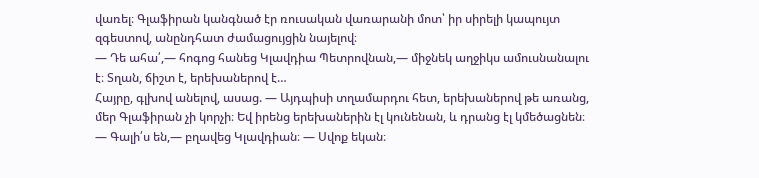վառել։ Գլաֆիրան կանգնած էր ռուսական վառարանի մոտ՝ իր սիրելի կապույտ զգեստով, անընդհատ ժամացույցին նայելով։
— Դե ահա՛,— հոգոց հանեց Կլավդիա Պետրովնան,— միջնեկ աղջիկս ամուսնանալու է։ Տղան, ճիշտ է, երեխաներով է…
Հայրը, գլխով անելով, ասաց. — Այդպիսի տղամարդու հետ, երեխաներով թե առանց, մեր Գլաֆիրան չի կորչի։ Եվ իրենց երեխաներին էլ կունենան, և դրանց էլ կմեծացնեն։
— Գալի՛ս են,— բղավեց Կլավդիան։ — Սվոք եկան։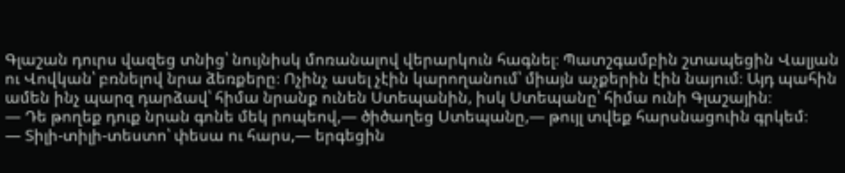Գլաշան դուրս վազեց տնից՝ նույնիսկ մոռանալով վերարկուն հագնել։ Պատշգամբին շտապեցին Վալյան ու Վովկան՝ բռնելով նրա ձեռքերը։ Ոչինչ ասել չէին կարողանում՝ միայն աչքերին էին նայում։ Այդ պահին ամեն ինչ պարզ դարձավ՝ հիմա նրանք ունեն Ստեպանին, իսկ Ստեպանը՝ հիմա ունի Գլաշային։
— Դե թողեք դուք նրան գոնե մեկ րոպեով,— ծիծաղեց Ստեպանը,— թույլ տվեք հարսնացուին գրկեմ։
— Տիլի-տիլի-տեստո՝ փեսա ու հարս,— երգեցին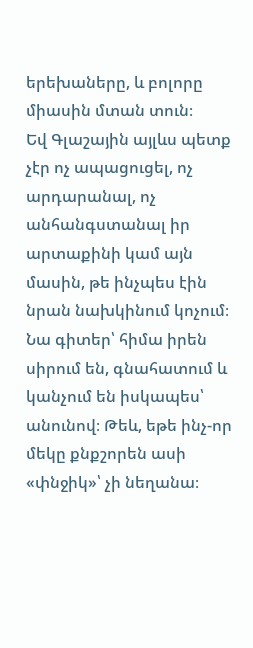երեխաները, և բոլորը միասին մտան տուն։
Եվ Գլաշային այլևս պետք չէր ոչ ապացուցել, ոչ արդարանալ, ոչ անհանգստանալ իր արտաքինի կամ այն մասին, թե ինչպես էին նրան նախկինում կոչում։ Նա գիտեր՝ հիմա իրեն սիրում են, գնահատում և կանչում են իսկապես՝ անունով։ Թեև, եթե ինչ-որ մեկը քնքշորեն ասի «փնջիկ»՝ չի նեղանա։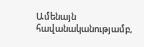Ամենայն հավանականությամբ,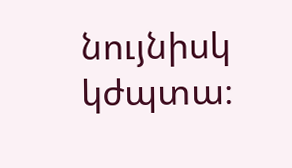նույնիսկ կժպտա։